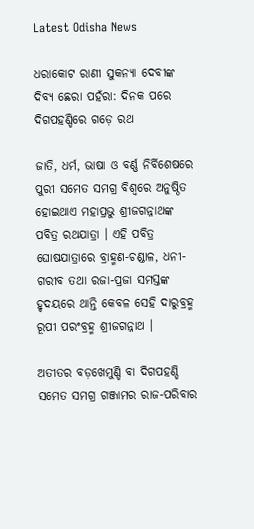Latest Odisha News

ଧରାକୋଟ ରାଣୀ ସୁକନ୍ୟା ଦେବୀଙ୍କ ଦିବ୍ୟ ଛେରା ପହଁରା: ଦିନକ ପରେ ଦିଗପହଣ୍ଡିରେ ଗଡ଼େ ରଥ

ଜାତି, ଧର୍ମ, ଭାଷା ଓ ବର୍ଣ୍ଣ ନିର୍ବିଶେଷରେ ପୁରୀ ସମେତ ସମଗ୍ର ବିଶ୍ୱରେ ଅନୁଷ୍ଠିତ ହୋଇଥାଏ ମହାପ୍ରଭୁ ଶ୍ରୀଜଗନ୍ନାଥଙ୍କ ପବିତ୍ର ରଥଯାତ୍ରା । ଏହି ପବିତ୍ର ଘୋଷଯାତ୍ରାରେ ବ୍ରାହ୍ମଣ-ଚଣ୍ଡାଳ, ଧନୀ-ଗରୀବ ତଥା ରଜା-ପ୍ରଜା ସମସ୍ତଙ୍କ ହୃଦୟରେ ଥାନ୍ତି କେବଳ ସେହି ଦାରୁବ୍ରହ୍ମ ରୂପୀ ପରଂବ୍ରହ୍ମ ଶ୍ରୀଜଗନ୍ନାଥ ।

ଅତୀତର ବଡ଼ଖେମୁଣ୍ଡି ବା ଦିଗପହଣ୍ଡି ସମେତ ସମଗ୍ର ଗଞ୍ଜାମର ରାଜ-ପରିବାର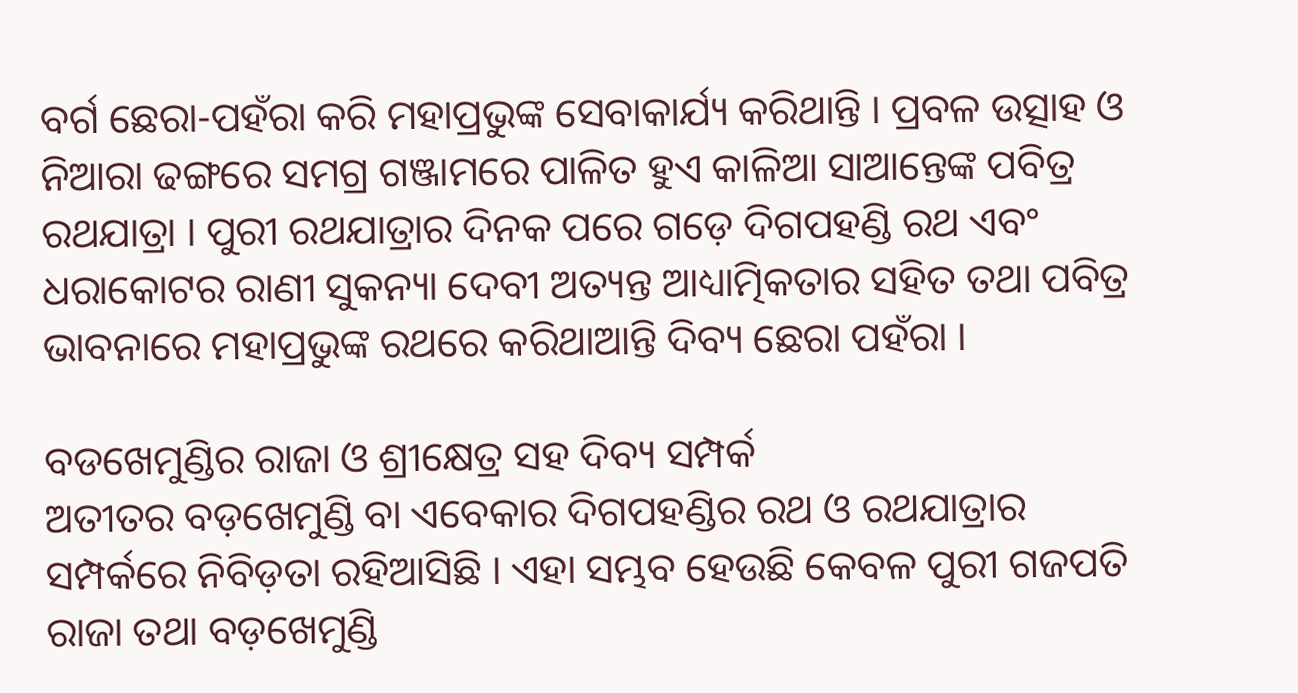ବର୍ଗ ଛେରା-ପହଁରା କରି ମହାପ୍ରଭୁଙ୍କ ସେବାକାର୍ଯ୍ୟ କରିଥାନ୍ତି । ପ୍ରବଳ ଉତ୍ସାହ ଓ ନିଆରା ଢଙ୍ଗରେ ସମଗ୍ର ଗଞ୍ଜାମରେ ପାଳିତ ହୁଏ କାଳିଆ ସାଆନ୍ତେଙ୍କ ପବିତ୍ର ରଥଯାତ୍ରା । ପୁରୀ ରଥଯାତ୍ରାର ଦିନକ ପରେ ଗଡ଼େ ଦିଗପହଣ୍ଡି ରଥ ଏବଂ ଧରାକୋଟର ରାଣୀ ସୁକନ୍ୟା ଦେବୀ ଅତ୍ୟନ୍ତ ଆଧ୍ୟାତ୍ମିକତାର ସହିତ ତଥା ପବିତ୍ର ଭାବନାରେ ମହାପ୍ରଭୁଙ୍କ ରଥରେ କରିଥାଆନ୍ତି ଦିବ୍ୟ ଛେରା ପହଁରା ।

ବଡଖେମୁଣ୍ଡିର ରାଜା ଓ ଶ୍ରୀକ୍ଷେତ୍ର ସହ ଦିବ୍ୟ ସମ୍ପର୍କ
ଅତୀତର ବଡ଼ଖେମୁଣ୍ଡି ବା ଏବେକାର ଦିଗପହଣ୍ଡିର ରଥ ଓ ରଥଯାତ୍ରାର ସମ୍ପର୍କରେ ନିବିଡ଼ତା ରହିଆସିଛି । ଏହା ସମ୍ଭବ ହେଉଛି କେବଳ ପୁରୀ ଗଜପତି ରାଜା ତଥା ବଡ଼ଖେମୁଣ୍ଡି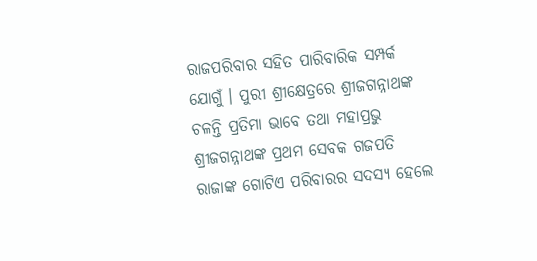ରାଜପରିବାର ସହିତ ପାରିବାରିକ ସମ୍ପର୍କ ଯୋଗୁଁ । ପୁରୀ ଶ୍ରୀକ୍ଷେତ୍ରରେ ଶ୍ରୀଜଗନ୍ନାଥଙ୍କ ଚଳନ୍ତି ପ୍ରତିମା ଭାବେ ତଥା ମହାପ୍ରଭୁ ଶ୍ରୀଜଗନ୍ନାଥଙ୍କ ପ୍ରଥମ ସେବକ ଗଜପତି ରାଜାଙ୍କ ଗୋଟିଏ ପରିବାରର ସଦସ୍ୟ ହେଲେ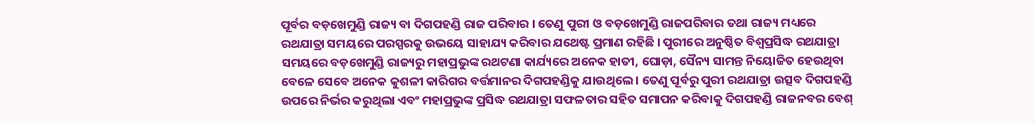ପୂର୍ବର ବଡ଼ଖେମୁଣ୍ଡି ରାଜ୍ୟ ବା ଦିଗପହଣ୍ଡି ରାଜ ପରିବାର । ତେଣୁ ପୁରୀ ଓ ବଡ଼ଖେମୁଣ୍ଡି ରାଜପରିବାର ତଥା ରାଜ୍ୟ ମଧ୍ୟରେ ରଥଯାତ୍ରା ସମୟରେ ପରସ୍ପରକୁ ଉଭୟେ ସାହାଯ୍ୟ କରିବାର ଯଥେଷ୍ଟ ପ୍ରମାଣ ରହିଛି । ପୁରୀରେ ଅନୁଷ୍ଠିତ ବିଶ୍ୱପ୍ରସିଦ୍ଧ ରଥଯାତ୍ରା ସମୟରେ ବଡ଼ଖେମୁଣ୍ଡି ରାଜ୍ୟରୁ ମହାପ୍ରଭୁଙ୍କ ରଥଟଣା କାର୍ଯ୍ୟରେ ଅନେକ ହାତୀ, ଘୋଡ଼ା, ସୈନ୍ୟ ସାମନ୍ତ ନିୟୋଜିତ ହେଉଥିବା ବେଳେ ସେବେ ଅନେକ କୁଶଳୀ କାରିଗର ବର୍ତ୍ତମାନର ଦିଗପହଣ୍ଡିକୁ ଯାଉଥିଲେ । ତେଣୁ ପୂର୍ବରୁ ପୁରୀ ରଥଯାତ୍ରା ଉତ୍ସବ ଦିଗପହଣ୍ଡି ଉପରେ ନିର୍ଭର କରୁଥିଲା ଏବଂ ମହାପ୍ରଭୁଙ୍କ ପ୍ରସିଦ୍ଧ ରଥଯାତ୍ରା ସଫଳତାର ସହିତ ସମାପନ କରିବାକୁ ଦିଗପହଣ୍ଡି ରାଜନବର ବେଶ୍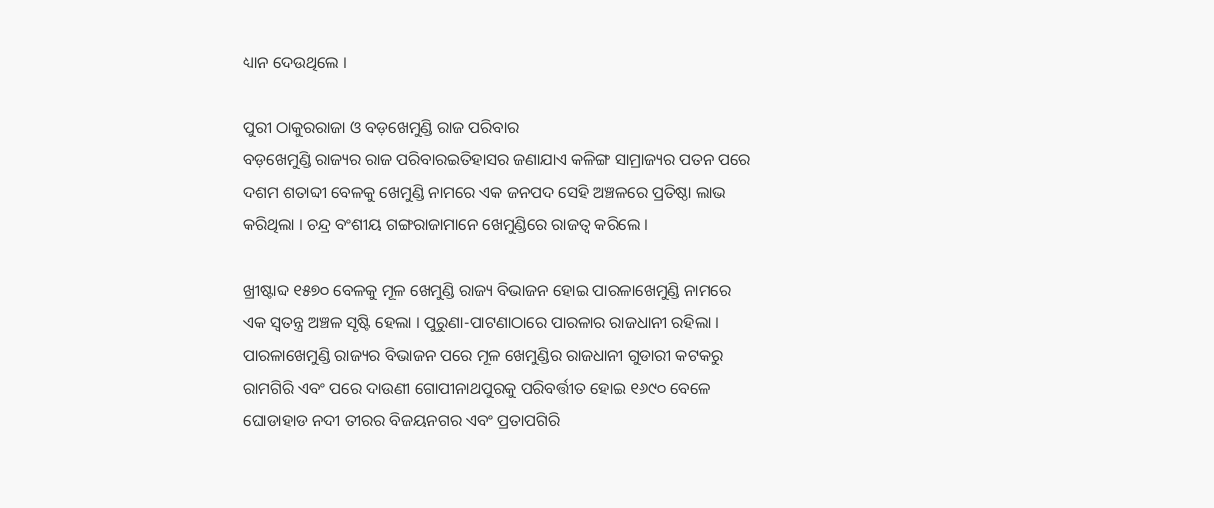ଧ୍ୟାନ ଦେଉଥିଲେ ।

ପୁରୀ ଠାକୁରରାଜା ଓ ବଡ଼ଖେମୁଣ୍ଡି ରାଜ ପରିବାର
ବଡ଼ଖେମୁଣ୍ଡି ରାଜ୍ୟର ରାଜ ପରିବାରଇତିହାସର ଜଣାଯାଏ କଳିଙ୍ଗ ସାମ୍ରାଜ୍ୟର ପତନ ପରେ ଦଶମ ଶତାବ୍ଦୀ ବେଳକୁ ଖେମୁଣ୍ଡି ନାମରେ ଏକ ଜନପଦ ସେହି ଅଞ୍ଚଳରେ ପ୍ରତିଷ୍ଠା ଲାଭ କରିଥିଲା । ଚନ୍ଦ୍ର ବଂଶୀୟ ଗଙ୍ଗରାଜାମାନେ ଖେମୁଣ୍ଡିରେ ରାଜତ୍ୱ କରିଲେ ।

ଖ୍ରୀଷ୍ଟାବ୍ଦ ୧୫୭୦ ବେଳକୁ ମୂଳ ଖେମୁଣ୍ଡି ରାଜ୍ୟ ବିଭାଜନ ହୋଇ ପାରଳାଖେମୁଣ୍ଡି ନାମରେ ଏକ ସ୍ୱତନ୍ତ୍ର ଅଞ୍ଚଳ ସୃଷ୍ଟି ହେଲା । ପୁରୁଣା-ପାଟଣାଠାରେ ପାରଳାର ରାଜଧାନୀ ରହିଲା । ପାରଳାଖେମୁଣ୍ଡି ରାଜ୍ୟର ବିଭାଜନ ପରେ ମୂଳ ଖେମୁଣ୍ଡିର ରାଜଧାନୀ ଗୁଡାରୀ କଟକରୁ ରାମଗିରି ଏବଂ ପରେ ଦାଉଣୀ ଗୋପୀନାଥପୁରକୁ ପରିବର୍ତ୍ତୀତ ହୋଇ ୧୬୯୦ ବେଳେ ଘୋଡାହାଡ ନଦୀ ତୀରର ବିଜୟନଗର ଏବଂ ପ୍ରତାପଗିରି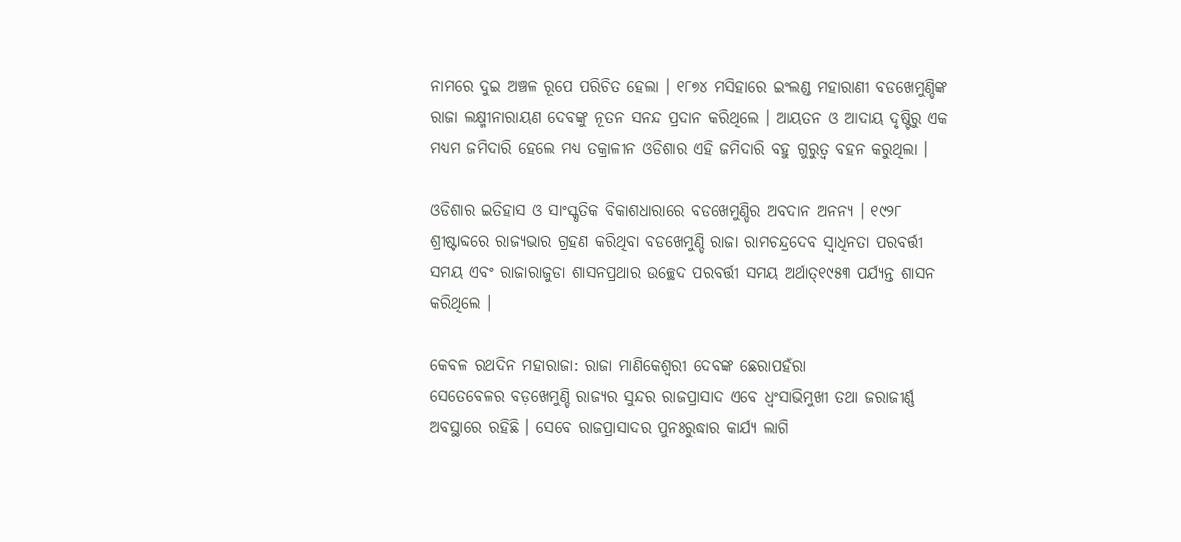ନାମରେ ଦୁଇ ଅଞ୍ଚଳ ରୂପେ ପରିଚିତ ହେଲା । ୧୮୭୪ ମସିହାରେ ଇଂଲଣ୍ଡ ମହାରାଣୀ ବଡଖେମୁଣ୍ଡିଙ୍କ ରାଜା ଲକ୍ଷ୍ମୀନାରାୟଣ ଦେବଙ୍କୁ ନୂତନ ସନନ୍ଦ ପ୍ରଦାନ କରିଥିଲେ । ଆୟତନ ଓ ଆଦାୟ ଦୃଷ୍ଟିରୁ ଏକ ମଧ୍ୟମ ଜମିଦାରି ହେଲେ ମଧ୍ୟ ତକ୍ରାଳୀନ ଓଡିଶାର ଏହି ଜମିଦାରି ବହୁ ଗୁରୁତ୍ୱ ବହନ କରୁଥିଲା ।

ଓଡିଶାର ଇତିହାସ ଓ ସାଂସ୍କୃତିକ ବିକାଶଧାରାରେ ବଡଖେମୁଣ୍ଡିର ଅବଦାନ ଅନନ୍ୟ । ୧୯୨୮ ଶ୍ରୀଷ୍ଟାବ୍ଦରେ ରାଜ୍ୟଭାର ଗ୍ରହଣ କରିଥିବା ବଡଖେମୁଣ୍ଡି ରାଜା ରାମଚନ୍ଦ୍ରଦେବ ସ୍ୱାଧିନତା ପରବର୍ତ୍ତୀ ସମୟ ଏବଂ ରାଜାରାଜୁଡା ଶାସନପ୍ରଥାର ଉଚ୍ଛେଦ ପରବର୍ତ୍ତୀ ସମୟ ଅର୍ଥାତ୍୧୯୫୩ ପର୍ଯ୍ୟନ୍ତ ଶାସନ କରିଥିଲେ ।

କେବଳ ରଥଦିନ ମହାରାଜା: ରାଜା ମାଣିକେଶ୍ୱରୀ ଦେବଙ୍କ ଛେରାପହଁରା
ସେତେବେଳର ବଡ଼ଖେମୁଣ୍ଡି ରାଜ୍ୟର ସୁନ୍ଦର ରାଜପ୍ରାସାଦ ଏବେ ଧ୍ୱଂସାଭିମୁଖୀ ତଥା ଜରାଜୀର୍ଣ୍ଣ ଅବସ୍ଥାରେ ରହିଛି । ସେବେ ରାଜପ୍ରାସାଦର ପୁନଃରୁଦ୍ଧାର କାର୍ଯ୍ୟ ଲାଗି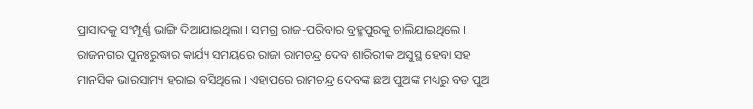ପ୍ରାସାଦକୁ ସଂମ୍ପୂର୍ଣ୍ଣ ଭାଙ୍ଗି ଦିଆଯାଇଥିଲା । ସମଗ୍ର ରାଜ-ପରିବାର ବ୍ରହ୍ମପୁରକୁ ଚାଲିଯାଇଥିଲେ । ରାଜନଗର ପୁନଃରୁଦ୍ଧାର କାର୍ଯ୍ୟ ସମୟରେ ରାଜା ରାମଚନ୍ଦ୍ର ଦେବ ଶାରିରୀକ ଅସୁସ୍ଥ ହେବା ସହ ମାନସିକ ଭାରସାମ୍ୟ ହରାଇ ବସିଥିଲେ । ଏହାପରେ ରାମଚନ୍ଦ୍ର ଦେବଙ୍କ ଛଅ ପୁଅଙ୍କ ମଧ୍ୟରୁ ବଡ ପୁଅ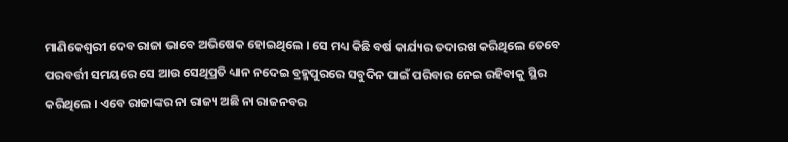ମାଣିକେଶ୍ୱରୀ ଦେବ ରାଜା ଭାବେ ଅଭିଷେକ ହୋଇଥିଲେ । ସେ ମଧ୍ୟ କିଛି ବର୍ଷ କାର୍ଯ୍ୟର ତଦାରଖ କରିଥିଲେ ତେବେ ପରବର୍ତ୍ତୀ ସମୟରେ ସେ ଆଉ ସେଥିପ୍ରତି ଧ୍ୟାନ ନଦେଇ ବ୍ରହ୍ମପୁରରେ ସବୁଦିନ ପାଇଁ ପରିବାର ନେଇ ରହିବାକୁ ସ୍ଥିର କରିଥିଲେ । ଏବେ ରାଜାଙ୍କର ନା ରାଜ୍ୟ ଅଛି ନା ରାଜନବର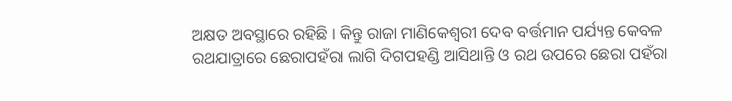ଅକ୍ଷତ ଅବସ୍ଥାରେ ରହିଛି । କିନ୍ତୁ ରାଜା ମାଣିକେଶ୍ୱରୀ ଦେବ ବର୍ତ୍ତମାନ ପର୍ଯ୍ୟନ୍ତ କେବଳ ରଥଯାତ୍ରାରେ ଛେରାପହଁରା ଲାଗି ଦିଗପହଣ୍ଡି ଆସିଥାନ୍ତି ଓ ରଥ ଉପରେ ଛେରା ପହଁରା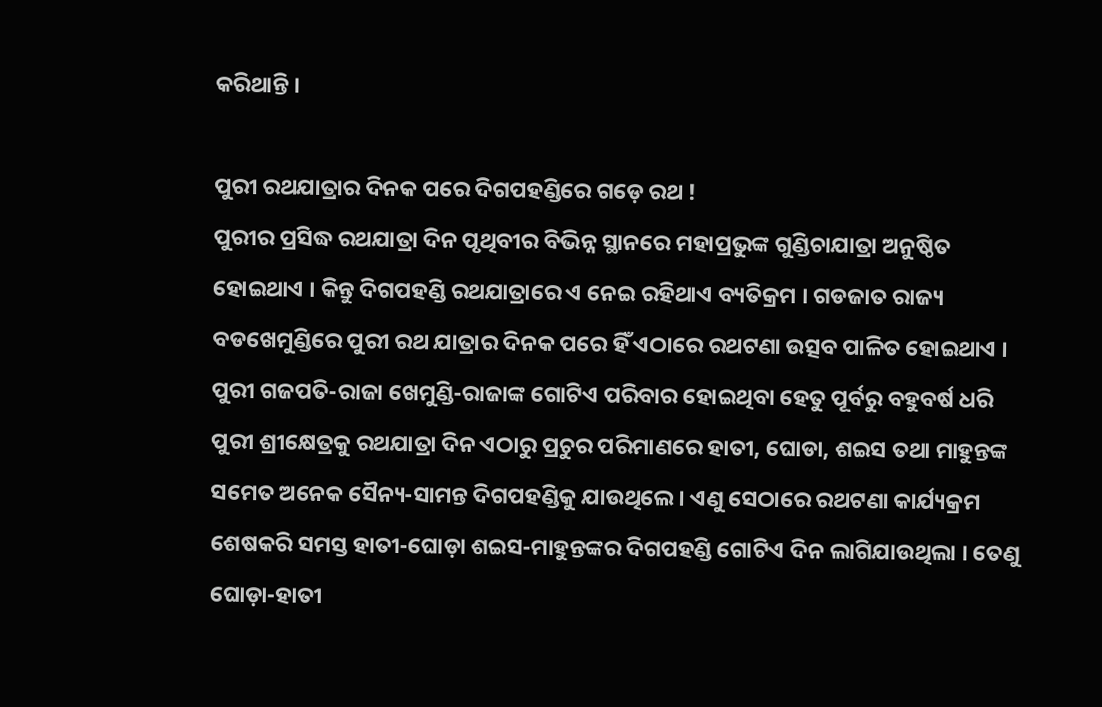କରିଥାନ୍ତି ।

ପୁରୀ ରଥଯାତ୍ରାର ଦିନକ ପରେ ଦିଗପହଣ୍ଡିରେ ଗଡ଼େ ରଥ !
ପୁରୀର ପ୍ରସିଦ୍ଧ ରଥଯାତ୍ରା ଦିନ ପୃଥିବୀର ବିଭିନ୍ନ ସ୍ଥାନରେ ମହାପ୍ରଭୁଙ୍କ ଗୁଣ୍ଡିଚାଯାତ୍ରା ଅନୁଷ୍ଠିତ ହୋଇଥାଏ । କିନ୍ତୁ ଦିଗପହଣ୍ଡି ରଥଯାତ୍ରାରେ ଏ ନେଇ ରହିଥାଏ ବ୍ୟତିକ୍ରମ । ଗଡଜାତ ରାଜ୍ୟ ବଡଖେମୁଣ୍ଡିରେ ପୁରୀ ରଥ ଯାତ୍ରାର ଦିନକ ପରେ ହିଁ ଏଠାରେ ରଥଟଣା ଉତ୍ସବ ପାଳିତ ହୋଇଥାଏ । ପୁରୀ ଗଜପତି-ରାଜା ଖେମୁଣ୍ଡି-ରାଜାଙ୍କ ଗୋଟିଏ ପରିବାର ହୋଇଥିବା ହେତୁ ପୂର୍ବରୁ ବହୁବର୍ଷ ଧରି ପୁରୀ ଶ୍ରୀକ୍ଷେତ୍ରକୁ ରଥଯାତ୍ରା ଦିନ ଏଠାରୁ ପ୍ରଚୁର ପରିମାଣରେ ହାତୀ, ଘୋଡା, ଶଇସ ତଥା ମାହୁନ୍ତଙ୍କ ସମେତ ଅନେକ ସୈନ୍ୟ-ସାମନ୍ତ ଦିଗପହଣ୍ଡିକୁ ଯାଉଥିଲେ । ଏଣୁ ସେଠାରେ ରଥଟଣା କାର୍ଯ୍ୟକ୍ରମ ଶେଷକରି ସମସ୍ତ ହାତୀ-ଘୋଡ଼ା ଶଇସ-ମାହୁନ୍ତଙ୍କର ଦିଗପହଣ୍ଡି ଗୋଟିଏ ଦିନ ଲାଗିଯାଉଥିଲା । ତେଣୁ ଘୋଡ଼ା-ହାତୀ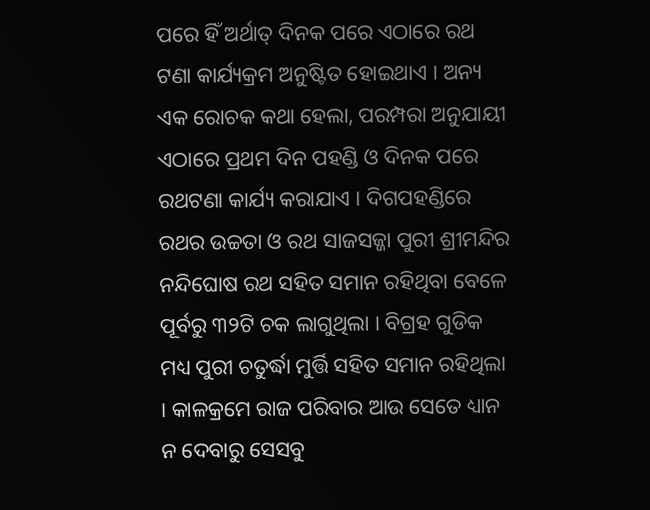ପରେ ହିଁ ଅର୍ଥାତ୍ ଦିନକ ପରେ ଏଠାରେ ରଥ ଟଣା କାର୍ଯ୍ୟକ୍ରମ ଅନୁଷ୍ଟିତ ହୋଇଥାଏ । ଅନ୍ୟ ଏକ ରୋଚକ କଥା ହେଲା, ପରମ୍ପରା ଅନୁଯାୟୀ ଏଠାରେ ପ୍ରଥମ ଦିନ ପହଣ୍ଡି ଓ ଦିନକ ପରେ ରଥଟଣା କାର୍ଯ୍ୟ କରାଯାଏ । ଦିଗପହଣ୍ଡିରେ ରଥର ଉଚ୍ଚତା ଓ ରଥ ସାଜସଜ୍ଜା ପୁରୀ ଶ୍ରୀମନ୍ଦିର ନନ୍ଦିଘୋଷ ରଥ ସହିତ ସମାନ ରହିଥିବା ବେଳେ ପୂର୍ବରୁ ୩୨ଟି ଚକ ଲାଗୁଥିଲା । ବିଗ୍ରହ ଗୁଡିକ ମଧ୍ୟ ପୁରୀ ଚତୁର୍ଦ୍ଧା ମୁର୍ତ୍ତି ସହିତ ସମାନ ରହିଥିଲା । କାଳକ୍ରମେ ରାଜ ପରିବାର ଆଉ ସେତେ ଧ୍ୟାନ ନ ଦେବାରୁ ସେସବୁ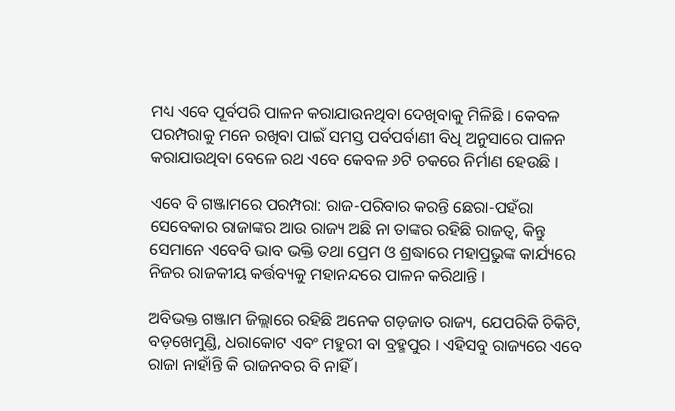ମଧ୍ୟ ଏବେ ପୂର୍ବପରି ପାଳନ କରାଯାଉନଥିବା ଦେଖିବାକୁ ମିଳିଛି । କେବଳ ପରମ୍ପରାକୁ ମନେ ରଖିବା ପାଇଁ ସମସ୍ତ ପର୍ବପର୍ବାଣୀ ବିଧି ଅନୁସାରେ ପାଳନ କରାଯାଉଥିବା ବେଳେ ରଥ ଏବେ କେବଳ ୬ଟି ଚକରେ ନିର୍ମାଣ ହେଉଛି ।

ଏବେ ବି ଗଞ୍ଜାମରେ ପରମ୍ପରା: ରାଜ-ପରିବାର କରନ୍ତି ଛେରା-ପହଁରା
ସେବେକାର ରାଜାଙ୍କର ଆଉ ରାଜ୍ୟ ଅଛି ନା ତାଙ୍କର ରହିଛି ରାଜତ୍ୱ, କିନ୍ତୁ ସେମାନେ ଏବେବି ଭାବ ଭକ୍ତି ତଥା ପ୍ରେମ ଓ ଶ୍ରଦ୍ଧାରେ ମହାପ୍ରଭୁଙ୍କ କାର୍ଯ୍ୟରେ ନିଜର ରାଜକୀୟ କର୍ତ୍ତବ୍ୟକୁ ମହାନନ୍ଦରେ ପାଳନ କରିଥାନ୍ତି ।

ଅବିଭକ୍ତ ଗଞ୍ଜାମ ଜିଲ୍ଲାରେ ରହିଛି ଅନେକ ଗଡ଼ଜାତ ରାଜ୍ୟ, ଯେପରିକି ଚିକିଟି, ବଡ଼ଖେମୁଣ୍ଡି, ଧରାକୋଟ ଏବଂ ମହୁରୀ ବା ବ୍ରହ୍ମପୁର । ଏହିସବୁ ରାଜ୍ୟରେ ଏବେ ରାଜା ନାହାଁନ୍ତି କି ରାଜନବର ବି ନାହିଁ ।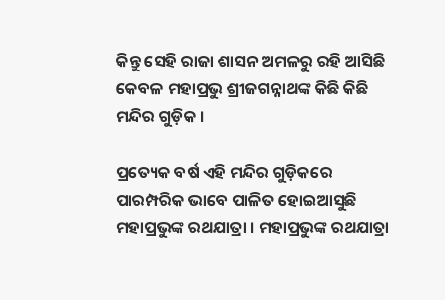କିନ୍ତୁ ସେହି ରାଜା ଶାସନ ଅମଳରୁ ରହି ଆସିଛି କେବଳ ମହାପ୍ରଭୁ ଶ୍ରୀଜଗନ୍ନାଥଙ୍କ କିଛି କିଛି ମନ୍ଦିର ଗୁଡ଼ିକ ।

ପ୍ରତ୍ୟେକ ବର୍ଷ ଏହି ମନ୍ଦିର ଗୁଡ଼ିକରେ ପାରମ୍ପରିକ ଭାବେ ପାଳିତ ହୋଇଆସୁଛି ମହାପ୍ରଭୁଙ୍କ ରଥଯାତ୍ରା । ମହାପ୍ରଭୁଙ୍କ ରଥଯାତ୍ରା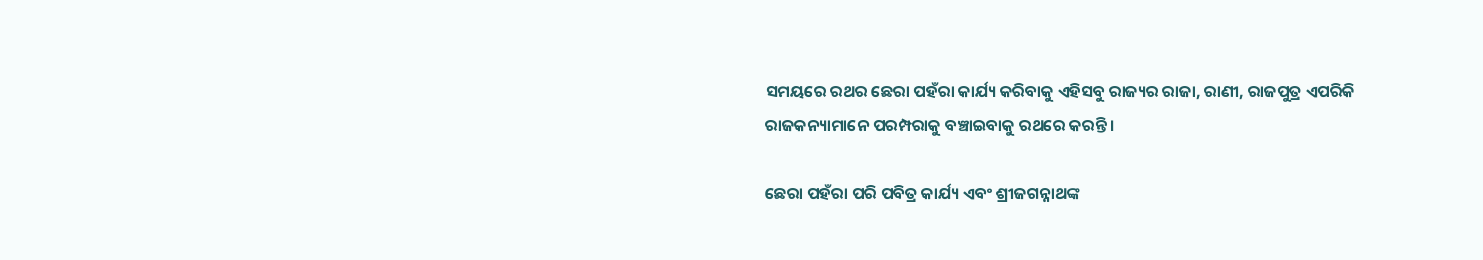ସମୟରେ ରଥର ଛେରା ପହଁରା କାର୍ଯ୍ୟ କରିବାକୁ ଏହିସବୁ ରାଜ୍ୟର ରାଜା, ରାଣୀ, ରାଜପୁତ୍ର ଏପରିକି ରାଜକନ୍ୟାମାନେ ପରମ୍ପରାକୁ ବଞ୍ଚାଇବାକୁ ରଥରେ କରନ୍ତି ।

ଛେରା ପହଁରା ପରି ପବିତ୍ର କାର୍ଯ୍ୟ ଏବଂ ଶ୍ରୀଜଗନ୍ନାଥଙ୍କ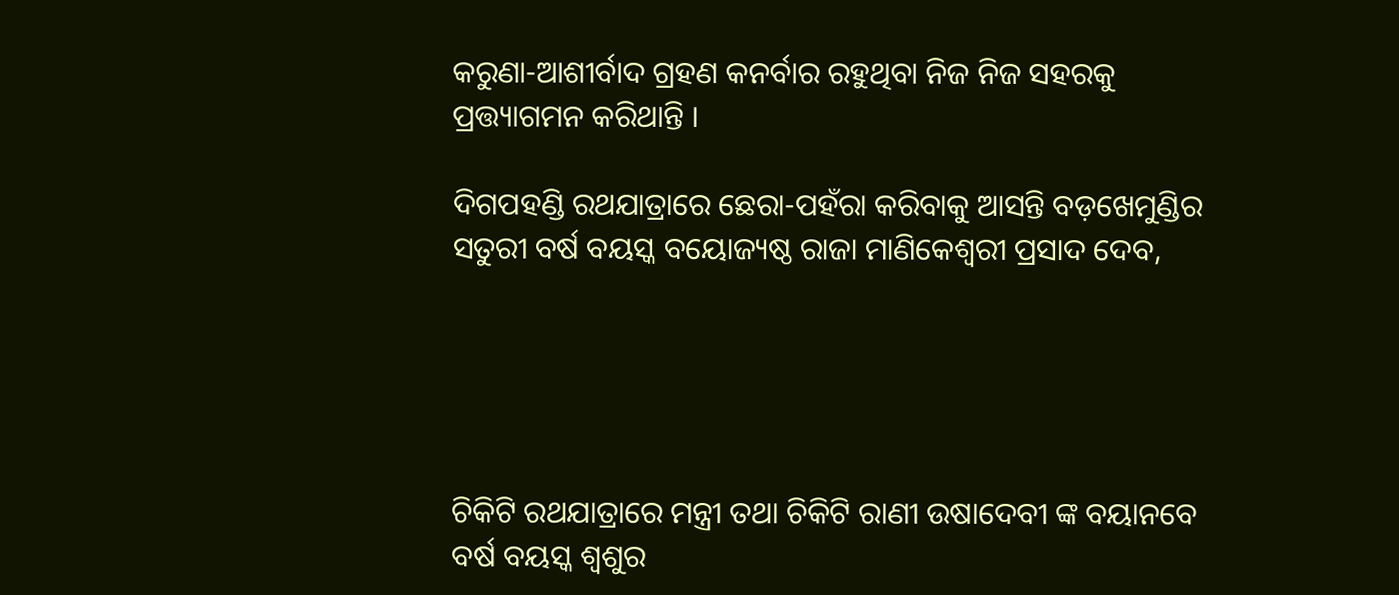କରୁଣା-ଆଶୀର୍ବାଦ ଗ୍ରହଣ କନର୍ବାର ରହୁଥିବା ନିଜ ନିଜ ସହରକୁ ପ୍ରତ୍ତ୍ୟାଗମନ କରିଥାନ୍ତି ।

ଦିଗପହଣ୍ଡି ରଥଯାତ୍ରାରେ ଛେରା-ପହଁରା କରିବାକୁ ଆସନ୍ତି ବଡ଼ଖେମୁଣ୍ଡିର ସତୁରୀ ବର୍ଷ ବୟସ୍କ ବୟୋଜ୍ୟଷ୍ଠ ରାଜା ମାଣିକେଶ୍ୱରୀ ପ୍ରସାଦ ଦେବ,





ଚିକିଟି ରଥଯାତ୍ରାରେ ମନ୍ତ୍ରୀ ତଥା ଚିକିଟି ରାଣୀ ଉଷାଦେବୀ ଙ୍କ ବୟାନବେ ବର୍ଷ ବୟସ୍କ ଶ୍ୱଶୁର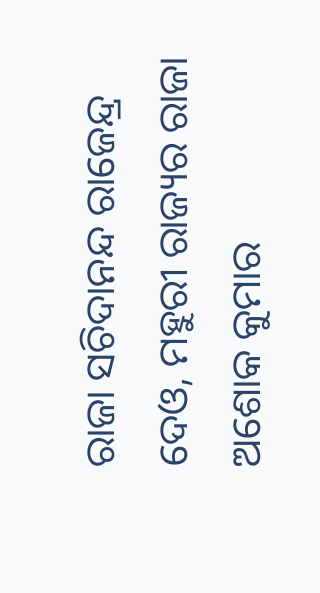ରାଜା ସଚିଦାନନ୍ଦ ରାଜେନ୍ଦ୍ର ଦେଓ, ମହୁରୀ ରାଜ୍ୟର ରାଜା ଅଶୋକ କୁମାର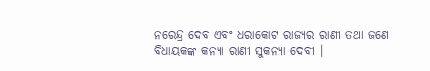ନରେନ୍ଦ୍ର ଦେବ ଏବଂ ଧରାକୋଟ ରାଜ୍ୟର ରାଣୀ ତଥା ଜଣେ ବିଧାୟକଙ୍କ କନ୍ୟା ରାଣୀ ସୁକନ୍ୟା ଦେବୀ ।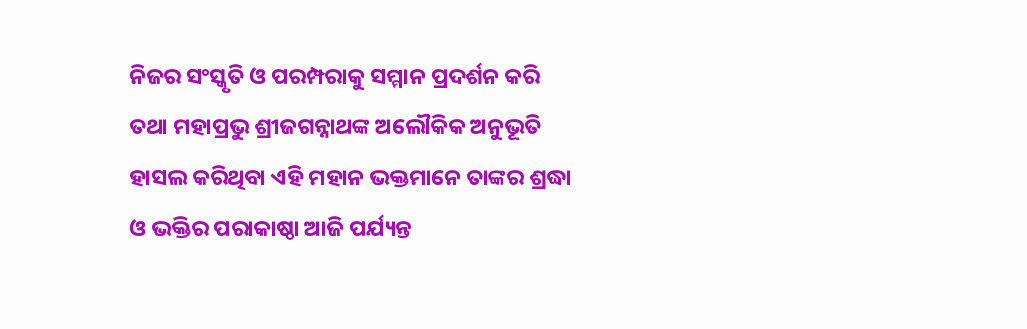ନିଜର ସଂସ୍କୃତି ଓ ପରମ୍ପରାକୁ ସମ୍ମାନ ପ୍ରଦର୍ଶନ କରି ତଥା ମହାପ୍ରଭୁ ଶ୍ରୀଜଗନ୍ନାଥଙ୍କ ଅଲୌକିକ ଅନୁଭୂତି ହାସଲ କରିଥିବା ଏହି ମହାନ ଭକ୍ତମାନେ ତାଙ୍କର ଶ୍ରଦ୍ଧା ଓ ଭକ୍ତିର ପରାକାଷ୍ଠା ଆଜି ପର୍ଯ୍ୟନ୍ତ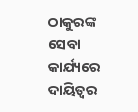ଠାକୁରଙ୍କ ସେବା କାର୍ଯ୍ୟରେ ଦାୟିତ୍ୱର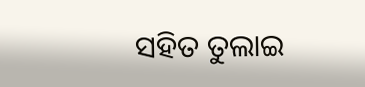ସହିତ ତୁଲାଇ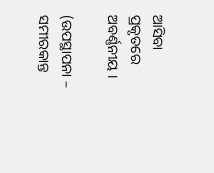ଆସିବା ପ୍ରକୃତରେ ଅବର୍ଣ୍ଣନୀୟ ।

(ଉପସ୍ଥାପନା – ସମୀରକାନ୍ତ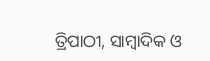ତ୍ରିପାଠୀ, ସାମ୍ବାଦିକ ଓ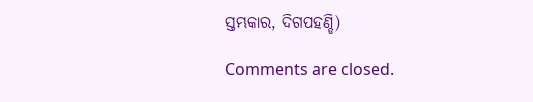ସ୍ତମ୍ଭକାର, ଦିଗପହଣ୍ଡି)

Comments are closed.